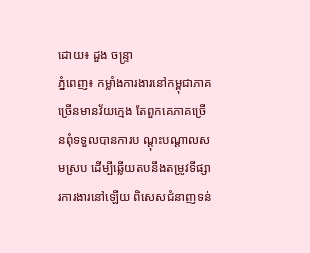ដោយ៖ ដួង ចន្ទ្រា
ភ្នំពេញ៖ កម្លាំងការងារនៅកម្ពុជាភាគច្រើនមានវ័យក្មេង តែពួកគេភាគច្រើនពុំទទួលបានការប ណ្តុះបណ្តាលសមស្រប ដើម្បីឆ្លើយតបនឹងតម្រូវទីផ្សារការងារនៅឡើយ ពិសេសជំនាញទន់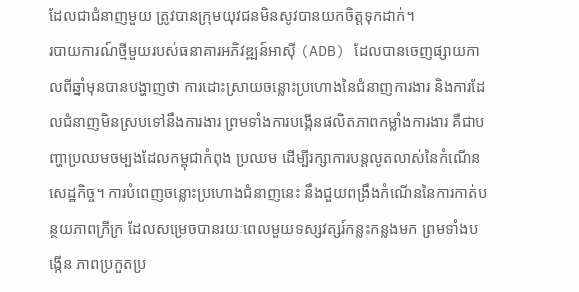ដែលជាជំនាញមួយ ត្រូវបានក្រុមយុវជនមិនសូវបានយកចិត្តទុកដាក់។
របាយការណ៍ថ្មីមួយរបស់ធនាគារអភិវឌ្ឍន៍អាស៊ី (ADB) ដែលបានចេញផ្សាយកាលពីឆ្នាំមុនបានបង្ហាញថា ការដោះស្រាយចន្លោះប្រហោងនៃជំនាញការងារ និងការដែលជំនាញមិនស្របទៅនឹងការងារ ព្រមទាំងការបង្កើនផលិតភាពកម្លាំងការងារ គឺជាបញ្ហាប្រឈមចម្បងដែលកម្ពុជាកំពុង ប្រឈម ដើម្បីរក្សាការបន្តលូតលាស់នៃកំណើនសេដ្ឋកិច្ច។ ការបំពេញចន្លោះប្រហោងជំនាញនេះ នឹងជួយពង្រឹងកំណើននៃការកាត់បន្ថយភាពក្រីក្រ ដែលសម្រេចបានរយៈពេលមួយទស្សវត្សរ៍កន្លះកន្លងមក ព្រមទាំងបង្កើន ភាពប្រកួតប្រ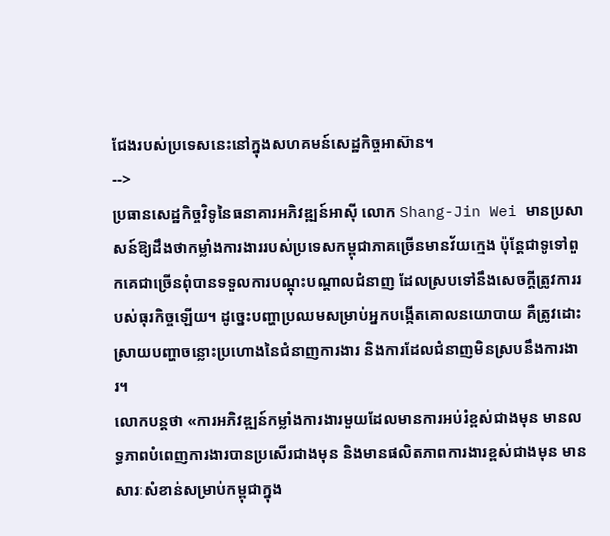ជែងរបស់ប្រទេសនេះនៅក្នុងសហគមន៍សេដ្ឋកិច្ចអាស៊ាន។
-->
ប្រធានសេដ្ឋកិច្ចវិទូនៃធនាគារអភិវឌ្ឍន៍អាស៊ី លោក Shang-Jin Wei មានប្រសាសន៍ឱ្យដឹងថាកម្លាំងការងាររបស់ប្រទេសកម្ពុជាភាគច្រើនមានវ័យក្មេង ប៉ុន្តែជាទូទៅពួកគេជាច្រើនពុំបានទទួលការបណ្តុះបណ្តាលជំនាញ ដែលស្របទៅនឹងសេចក្តីត្រូវការរបស់ធុរកិច្ចឡើយ។ ដូច្នេះបញ្ហាប្រឈមសម្រាប់អ្នកបង្កើតគោលនយោបាយ គឺត្រូវដោះស្រាយបញ្ហាចន្លោះប្រហោងនៃជំនាញការងារ និងការដែលជំនាញមិនស្របនឹងការងារ។
លោកបន្តថា «ការអភិវឌ្ឍន៍កម្លាំងការងារមួយដែលមានការអប់រំខ្ពស់ជាងមុន មានលទ្ធភាពបំពេញការងារបានប្រសើរជាងមុន និងមានផលិតភាពការងារខ្ពស់ជាងមុន មានសារៈសំខាន់សម្រាប់កម្ពុជាក្នុង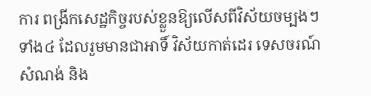ការ ពង្រីកសេដ្ឋកិច្ចរបស់ខ្លួនឱ្យលើសពីវិស័យចម្បងៗទាំង៤ ដែលរួមមានជាអាទិ៍ វិស័យកាត់ដេរ ទេសចរណ៍ សំណង់ និង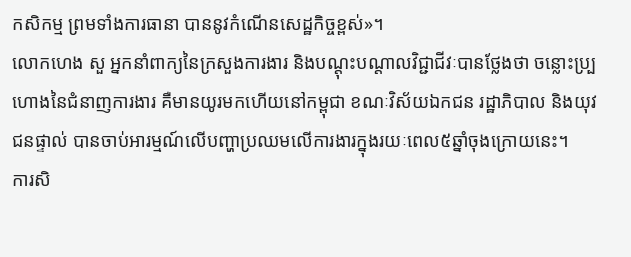កសិកម្ម ព្រមទាំងការធានា បាននូវកំណើនសេដ្ឋកិច្ចខ្ពស់»។
លោកហេង សួ អ្នកនាំពាក្យនៃក្រសួងការងារ និងបណ្តុះបណ្តាលវិជ្ជាជីវៈបានថ្លែងថា ចន្លោះប្ប្រហោងនៃជំនាញការងារ គឺមានយូរមកហើយនៅកម្ពុជា ខណៈវិស័យឯកជន រដ្ឋាភិបាល និងយុវជនផ្ទាល់ បានចាប់អារម្មណ៍លើបញ្ហាប្រឈមលើការងារក្នុងរយៈពេល៥ឆ្នាំចុងក្រោយនេះ។
ការសិ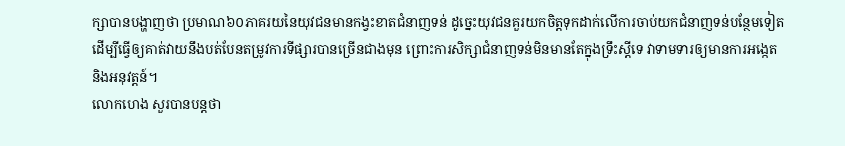ក្សាបានបង្ហាញថា ប្រមាណ៦០ភាគរយនៃយុវជនមានកង្វះខាតជំនាញទន់ ដូច្នេះយុវជនគួរយកចិត្តទុកដាក់លើការចាប់យកជំនាញទន់បន្ថែមទៀត ដើម្បីធ្វើឲ្យគាត់វាយនឹងបត់បែនតម្រូវការទីផ្សារបានច្រើនជាងមុន ព្រោះការសិក្សាជំនាញទន់មិនមានតែក្នុងទ្រឹះស្តីទេ វាទាមទារឲ្យមានការអង្កេត និងអនុវត្តន៍។
លោកហេង សួរបានបន្តថា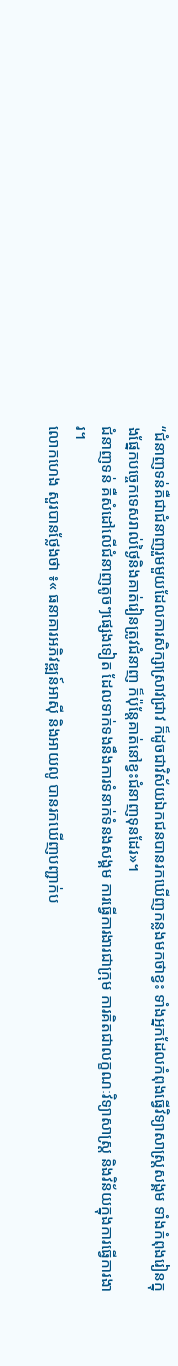“ជំនាញទន់គឺជាជំនាញរួមមួយដែលការសិក្សាស្រាវជ្រាវ ក៏ដូចជាវិស័យឯកជនបានរកឃើញកន្លងមកថាខ្វះ ទាំងអ្នកដែលកំពុងធ្វើវិទ្យាសាស្ត្រសង្គម ទាំងកំពុងរៀនក្នុងផ្នែកបច្ចេកទេសរាល់ថ្ងៃនិងគាត់រៀនត្រូវជំនាញ ក៏ប៉ុន្តែគាត់នៅខ្វះជំនាញទុនដែរ»។
ជំនាញទន់ គឺសំដៅលើជំនាញតូចៗផ្សេងទៀត ដែលទាក់ទងនឹងការទំនាក់ទំនងសង្គម ការធ្វើការងារជាក្រុម ការគិតជាលក្ខណៈវិទ្យាសាស្ត្រ និងវិន័យក្នុងការធ្វើការងារ។
លោកហេង សួរបានថ្លែងថា ៖« ធនាគារអភិវឌ្ឍន៍អាស៊ី និងអាយលូ បានរកឃើញបញ្ជាក់ប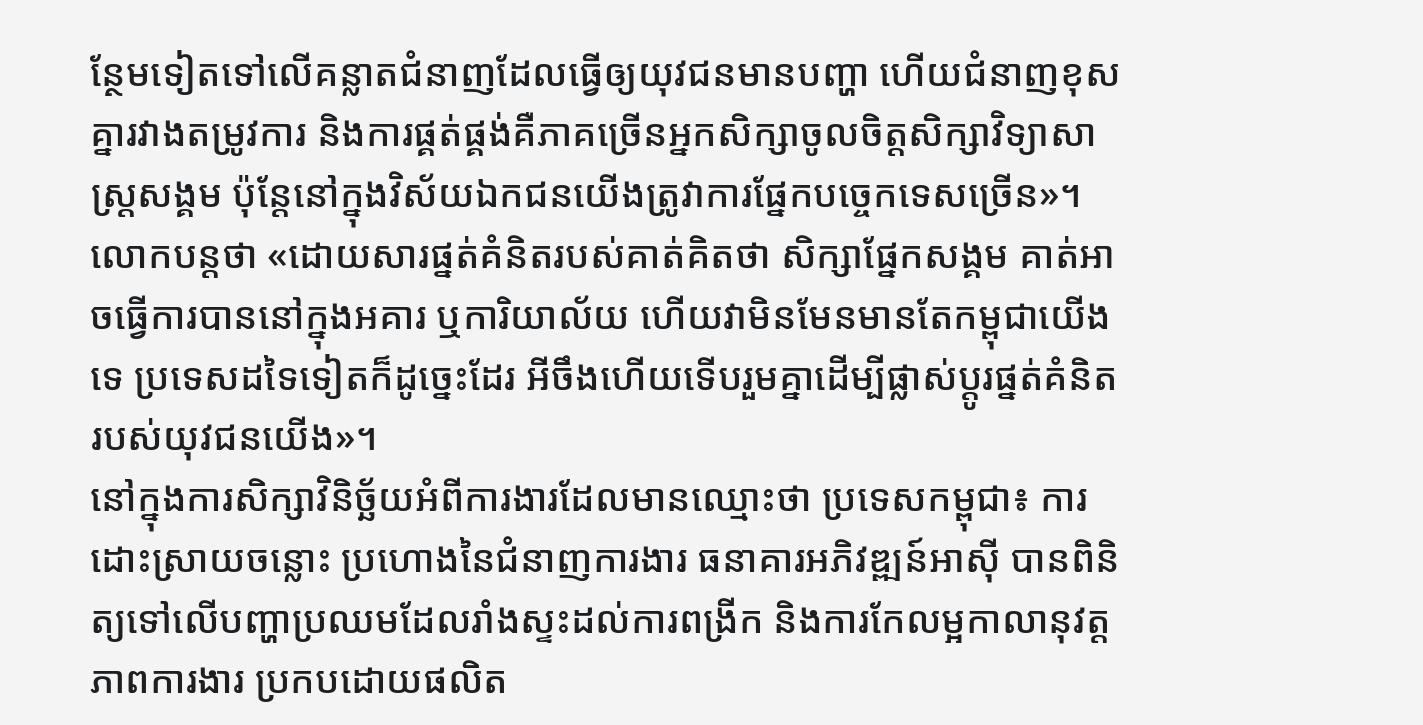ន្ថែមទៀតទៅលើគន្លាតជំនាញដែលធ្វើឲ្យយុវជនមានបញ្ហា ហើយជំនាញខុសគ្នារវាងតម្រូវការ និងការផ្គត់ផ្គង់គឺភាគច្រើនអ្នកសិក្សាចូលចិត្តសិក្សាវិទ្យាសាស្ត្រសង្គម ប៉ុន្តែនៅក្នុងវិស័យឯកជនយើងត្រូវាការផ្នែកបច្ចេកទេសច្រើន»។ លោកបន្តថា «ដោយសារផ្នត់គំនិតរបស់គាត់គិតថា សិក្សាផ្នែកសង្គម គាត់អាចធ្វើការបាននៅក្នុងអគារ ឬការិយាល័យ ហើយវាមិនមែនមានតែកម្ពុជាយើងទេ ប្រទេសដទៃទៀតក៏ដូច្នេះដែរ អីចឹងហើយទើបរួមគ្នាដើម្បីផ្លាស់ប្តូរផ្នត់គំនិតរបស់យុវជនយើង»។
នៅក្នុងការសិក្សាវិនិច្ឆ័យអំពីការងារដែលមានឈ្មោះថា ប្រទេសកម្ពុជា៖ ការដោះស្រាយចន្លោះ ប្រហោងនៃជំនាញការងារ ធនាគារអភិវឌ្ឍន៍អាស៊ី បានពិនិត្យទៅលើបញ្ហាប្រឈមដែលរាំងស្ទះដល់ការពង្រីក និងការកែលម្អកាលានុវត្តភាពការងារ ប្រកបដោយផលិត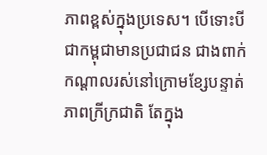ភាពខ្ពស់ក្នុងប្រទេស។ បើទោះបីជាកម្ពុជាមានប្រជាជន ជាងពាក់កណ្តាលរស់នៅក្រោមខ្សែបន្ទាត់ភាពក្រីក្រជាតិ តែក្នុង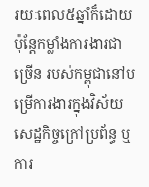រយៈពេល៥ឆ្នាំក៏ដោយ ប៉ុន្តែកម្លាំងការងារជាច្រើន របស់កម្ពុជានៅបម្រើការងារក្នុងវិស័យសេដ្ឋកិច្ចក្រៅប្រព័ន្ធ ឬ ការ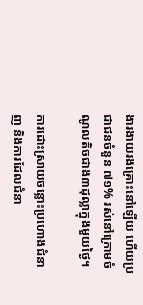ងារងាយរងគ្រោះនៅឡើយ ហើយប្រជាជនចំនួន ៧១% រស់នៅក្រោមចំណូលតិចជាង៣ដុល្លាក្នុងមួយថ្ងៃ។

ការដោះស្រាយចន្លោះប្រហោងជំនាញ និងការដែលជំនា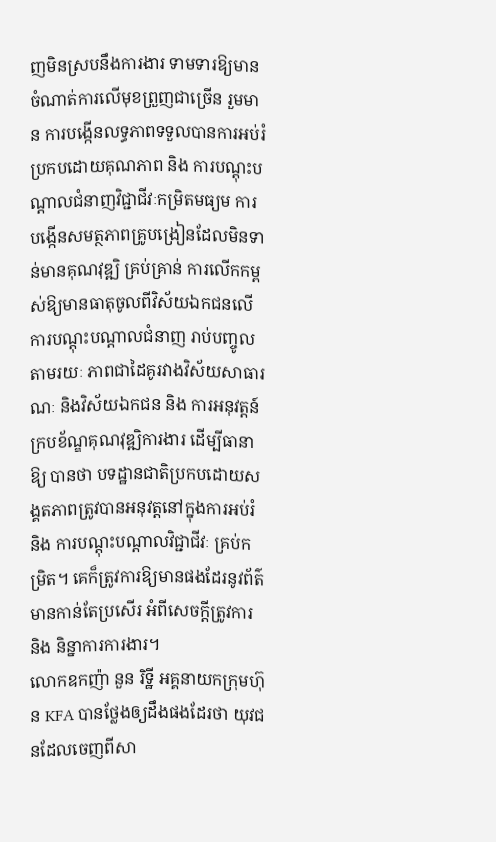ញមិនស្របនឹងការងារ ទាមទារឱ្យមាន ចំណាត់ការលើមុខព្រួញជាច្រើន រួមមាន ការបង្កើនលទ្ធភាពទទួលបានការអប់រំប្រកបដោយគុណភាព និង ការបណ្តុះបណ្តាលជំនាញវិជ្ជាជីវៈកម្រិតមធ្យម ការបង្កើនសមត្ថភាពគ្រូបង្រៀនដែលមិនទាន់មានគុណវុឌ្ឍិ គ្រប់គ្រាន់ ការលើកកម្ពស់ឱ្យមានធាតុចូលពីវិស័យឯកជនលើការបណ្តុះបណ្តាលជំនាញ រាប់បញ្ចូល តាមរយៈ ភាពជាដៃគូរវាងវិស័យសាធារណៈ និងវិស័យឯកជន និង ការអនុវត្តន៍ក្របខ័ណ្ឌគុណវុឌ្ឍិការងារ ដើម្បីធានាឱ្យ បានថា បទដ្ឋានជាតិប្រកបដោយសង្គតភាពត្រូវបានអនុវត្តនៅក្នុងការអប់រំ និង ការបណ្តុះបណ្តាលវិជ្ជាជីវៈ គ្រប់កម្រិត។ គេក៏ត្រូវការឱ្យមានផងដែរនូវព័ត៌មានកាន់តែប្រសើរ អំពីសេចក្តីត្រូវការ និង និន្នាការការងារ។
លោកឧកញ៉ា នួន រិទ្ឋី អគ្គនាយកក្រុមហ៊ុន KFA បានថ្លែងឲ្យដឹងផងដែរថា យុវជនដែលចេញពីសា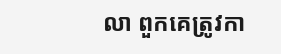លា ពួកគេត្រូវកា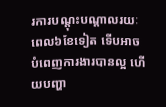រការបណ្តុះបណ្តាលរយៈពេល៦ខែទៀត ទើបអាចបំពេញការងារបានល្អ ហើយបញ្ហា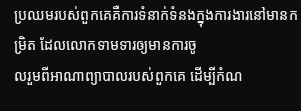ប្រឈមរបស់ពួកគេគឺការទំនាក់ទំនងក្នុងការងារនៅមានកម្រិត ដែលលោកទាមទារឲ្យមានការចូ
លរួមពីអាណាព្យាបាលរបស់ពួកគេ ដើម្បីកំណ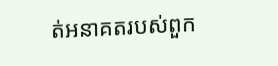ត់អនាគតរបស់ពួក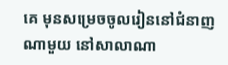គេ មុនសម្រេចចូលរៀននៅជំនាញណាមួយ នៅសាលាណា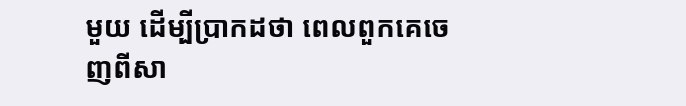មួយ ដើម្បីប្រាកដថា ពេលពួកគេចេញពីសា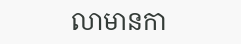លាមានកា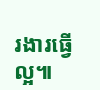រងារធ្វើល្អ៕